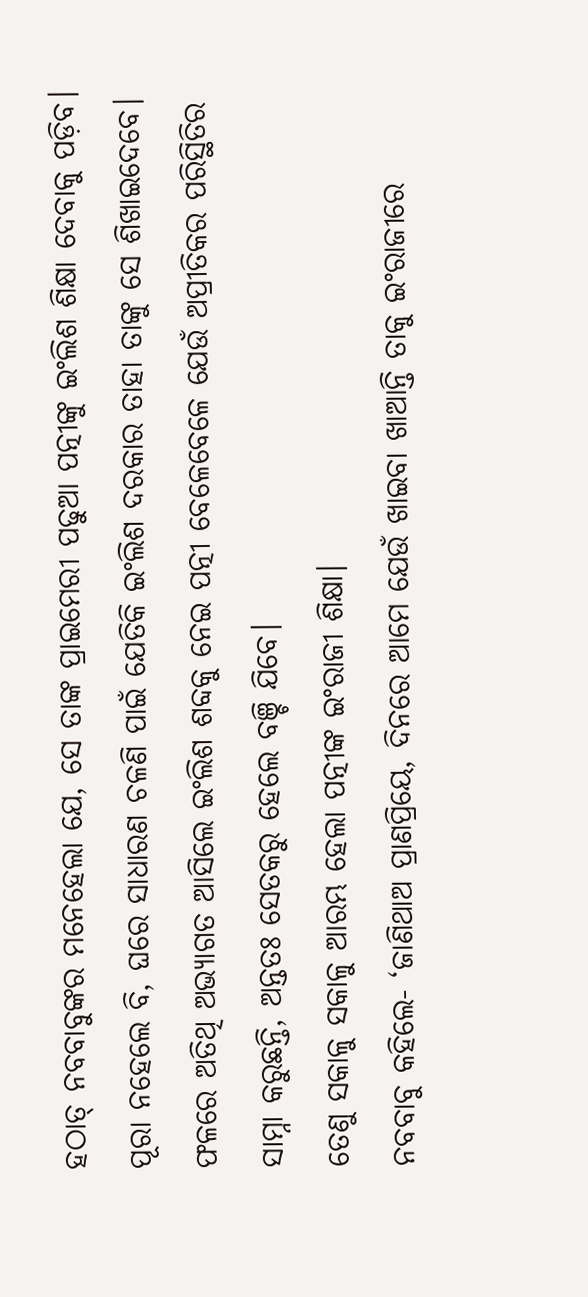ହଠାତ୍ ନବବାବୁଙ୍କର ମନେହେଲା ଯେ, ସେ ତାଙ୍କ ପ୍ରାଇମେରୀ ପଢୁଆ ପତ୍ନୀଙ୍କୁ ଇଂଲିଶ ଶିକ୍ଷା ଦେବାକୁ ପଡ଼ିବ। ପୂରା ନହେଲେ ବି, ଘରେ ସାଧାରଣ ଚଳଣି ପାଇଁ ଯେତିକି ଇଂଲିଶ ଦରକାର ତାହା ତାଙ୍କୁ ସେ ଶିଖାଇଦେବେ। ଫଳରେ ଅତିଥି ଅଭ୍ୟାଗତ ଆସିଲେ ଇଂଲିଶ ଶବ୍ଦକୁ ନେଇ ପତ୍ନୀ ବେଳେବେଳେ ଯେଉଁ ଅପ୍ରୀତିକର ପରିସ୍ଥିତିର ସାମ୍ନା କରୁଛନ୍ତି, ଅନ୍ତତଃ ସେତକରୁ ହେଲେ ବଞ୍ଚି ଯିବେ।
ତେଣୁ ସକାଳୁ ସକାଳୁ ଆରମ୍ଭ ହେଲା ପତ୍ନୀଙ୍କ ଇଂରାଜୀ ଶିକ୍ଷା।
ନବବାବୁ କହିଲେ- ‘ଜାଣିଥାଅ ପ୍ରାଣପ୍ରିୟେ, ଦିନରେ ଆମେ ଯେଉଁ ଖାଇବା ଖାଆନ୍ତି ତାକୁ ଇଂରାଜୀରେ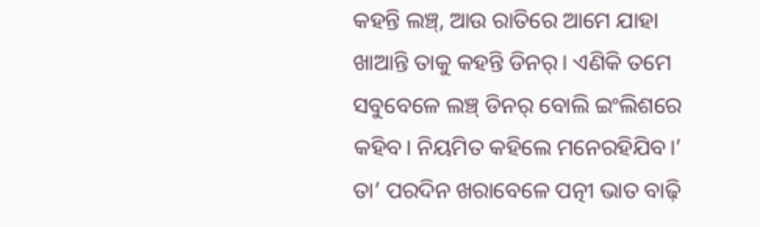କହନ୍ତି ଲଞ୍ଚ୍, ଆଉ ରାତିରେ ଆମେ ଯାହା ଖାଆନ୍ତି ତାକୁ କହନ୍ତି ଡିନର୍। ଏଣିକି ତମେ ସବୁବେଳେ ଲଞ୍ଚ୍ ଡିନର୍ ବୋଲି ଇଂଲିଶରେ କହିବ। ନିୟମିତ କହିଲେ ମନେରହିଯିବ।’
ତା’ ପରଦିନ ଖରାବେଳେ ପତ୍ନୀ ଭାତ ବାଢ଼ି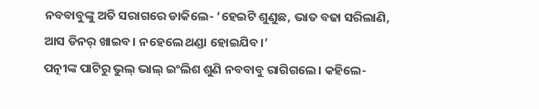ନବବାବୁଙ୍କୁ ଅତି ସରାଗରେ ଡାକିଲେ- ‘ହେଇଟି ଶୁଣୁଛ, ଭାତ ବଢା ସରିଲାଣି, ଆସ ଡିନର୍ ଖାଇବ। ନହେଲେ ଥଣ୍ଡା ହୋଇଯିବ।’
ପତ୍ନୀଙ୍କ ପାଟିରୁ ଭୁଲ୍ ଭାଲ୍ ଇଂଲିଶ ଶୁଣି ନବବାବୁ ରାଗିଗଲେ। କହିଲେ-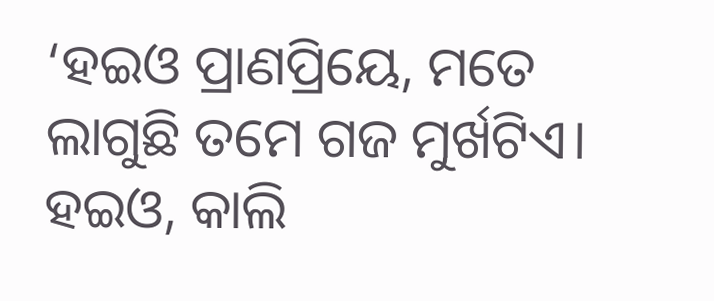‘ହଇଓ ପ୍ରାଣପ୍ରିୟେ, ମତେ ଲାଗୁଛି ତମେ ଗଜ ମୁର୍ଖଟିଏ। ହଇଓ, କାଲି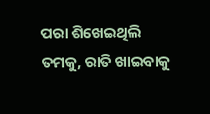ପରା ଶିଖେଇଥିଲି ତମକୁ, ରାତି ଖାଇବାକୁ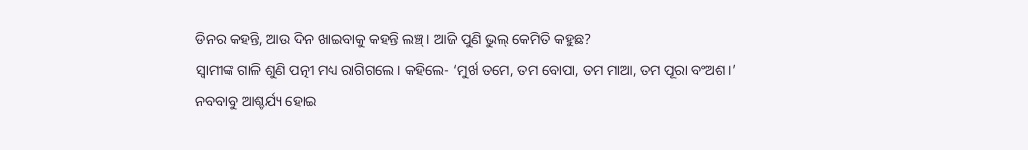ଡିନର କହନ୍ତି, ଆଉ ଦିନ ଖାଇବାକୁ କହନ୍ତି ଲଞ୍ଚ୍। ଆଜି ପୁଣି ଭୁଲ୍ କେମିତି କହୁଛ?
ସ୍ୱାମୀଙ୍କ ଗାଳି ଶୁଣି ପତ୍ନୀ ମଧ୍ୟ ରାଗିଗଲେ। କହିଲେ- ‘ମୁର୍ଖ ତମେ, ତମ ବୋପା, ତମ ମାଆ, ତମ ପୂରା ବଂଅଶ।’
ନବବାବୁ ଆଶ୍ଚର୍ଯ୍ୟ ହୋଇ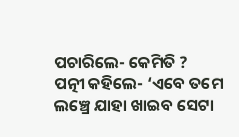ପଚାରିଲେ- କେମିତି ?
ପତ୍ନୀ କହିଲେ- ‘ଏବେ ତମେ ଲଞ୍ଚ୍ରେ ଯାହା ଖାଇବ ସେଟା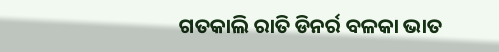ଗତକାଲି ରାତି ଡିନର୍ର ବଳକା ଭାତ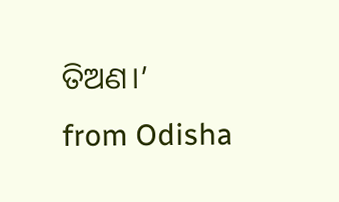ତିଅଣ।’
from Odisha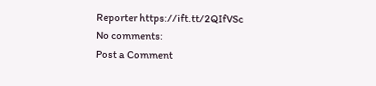Reporter https://ift.tt/2QIfVSc
No comments:
Post a Comment